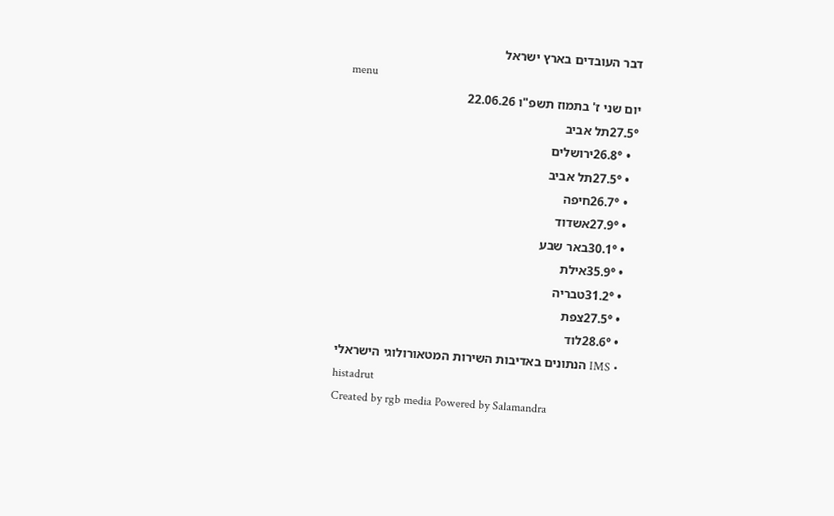דבר העובדים בארץ ישראל
menu
יום שני ז' בתמוז תשפ"ו 22.06.26
27.5°תל אביב
  • 26.8°ירושלים
  • 27.5°תל אביב
  • 26.7°חיפה
  • 27.9°אשדוד
  • 30.1°באר שבע
  • 35.9°אילת
  • 31.2°טבריה
  • 27.5°צפת
  • 28.6°לוד
  • IMS הנתונים באדיבות השירות המטאורולוגי הישראלי
histadrut
Created by rgb media Powered by Salamandra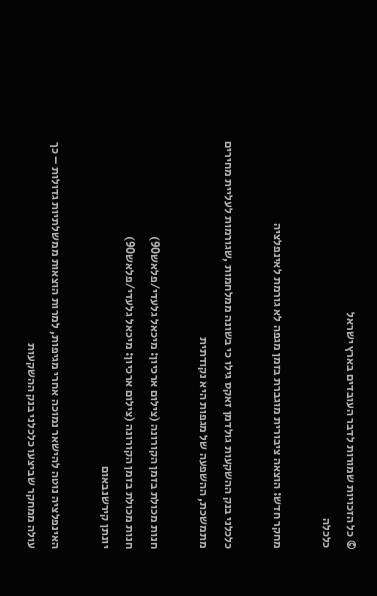© כל הזכויות שמורות לדבר העובדים בארץ ישראל
כלכלה

מחקר חדש: הוצאה ציבורית מוגברת בזמן מגפה לא גורמת לאינפלציה

כלכלני בנק ההשקעות גולדמן זאקס גילו כי בשונה ממלחמות ,שגורמות לעליית מחירים מתמשכת, ההשפעה של מגפות היא נקודתית

חנות מכולת בזמן הקורונה (צילום ארכיון: מיכאל גלעדי/פלאש90)
חנות מכולת בזמן הקורונה (צילום ארכיון: מיכאל גלעדי/פלאש90)
יונתן קירשנבאום

האינפלציה נוטה להישאר נמוכה אחרי מגיפות, למרות הוצאות ממשלתיות גדולות – כך עולה ממחקר שביצעו כלכלני בנק ההשקעות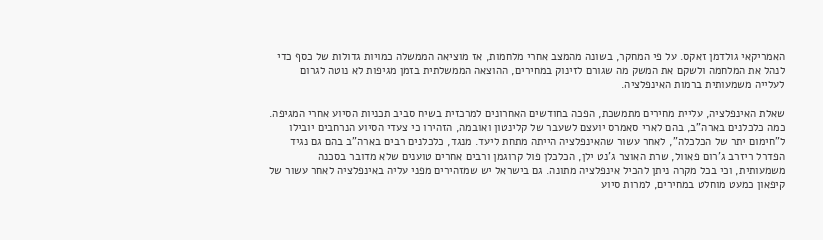האמריקאי גולדמן זאקס. על פי המחקר, בשונה מהמצב אחרי מלחמות, אז מוציאה הממשלה כמויות גדולות של כסף כדי לנהל את המלחמה ולשקם את המשק מה שגורם לזינוק במחירים, ההוצאה הממשלתית בזמן מגיפות לא נוטה לגרום לעלייה משמעותית ברמות האינפלציה.

שאלת האינפלציה, עליית מחירים מתמשכת, הפכה בחודשים האחרונים למרכזית בשיח סביב תכניות הסיוע אחרי המגיפה. כמה כלכלנים בארה"ב, בהם לארי סאמרס יועצם לשעבר של קלינטון ואובמה, הזהירו כי צעדי הסיוע הנרחבים יובילו ל"חימום יתר של הכלכלה", לאחר עשור שהאינפלציה הייתה מתחת ליעד. מנגד, כלכלנים רבים בארה"ב בהם גם נגיד הפדרל ריזרב ג'רום פאוול, שרת האוצר ג'נט ילן, הכלכלן פול קרוגמן ורבים אחרים טוענים שלא מדובר בסכנה משמעותית, וכי בכל מקרה ניתן להכיל אינפלציה מתונה. גם בישראל יש שמזהירים מפני עליה באינפלציה לאחר עשור של קיפאון כמעט מוחלט במחירים, למרות סיוע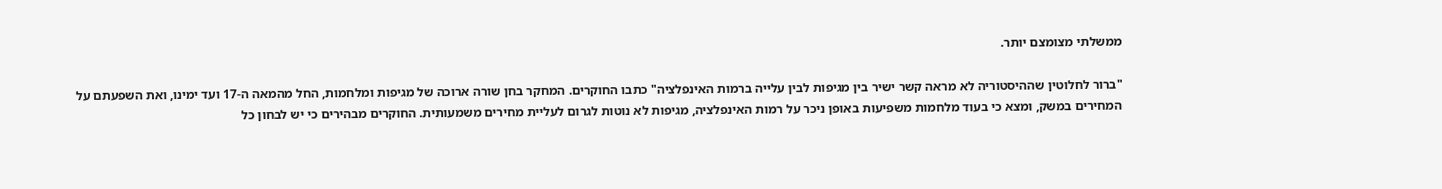ממשלתי מצומצם יותר.

"ברור לחלוטין שההיסטוריה לא מראה קשר ישיר בין מגיפות לבין עלייה ברמות האינפלציה" כתבו החוקרים. המחקר בחן שורה ארוכה של מגיפות ומלחמות, החל מהמאה ה-17 ועד ימינו, ואת השפעתם על המחירים במשק, ומצא כי בעוד מלחמות משפיעות באופן ניכר על רמות האינפלציה, מגיפות לא נוטות לגרום לעליית מחירים משמעותית. החוקרים מבהירים כי יש לבחון כל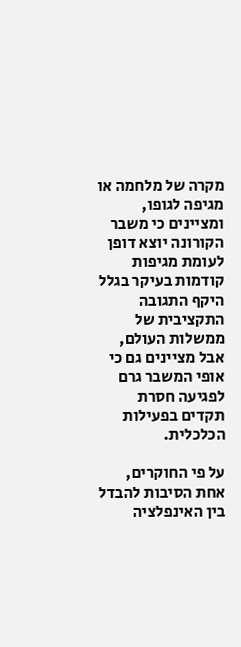מקרה של מלחמה או מגיפה לגופו, ומציינים כי משבר הקורונה יוצא דופן לעומת מגיפות קודמות בעיקר בגלל היקף התגובה התקציבית של ממשלות העולם, אבל מציינים גם כי אופי המשבר גרם לפגיעה חסרת תקדים בפעילות הכלכלית.

על פי החוקרים, אחת הסיבות להבדל בין האינפלציה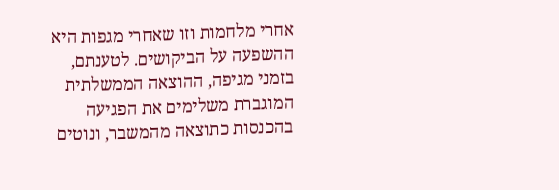אחרי מלחמות וזו שאחרי מגפות היא ההשפעה על הביקושים. לטענתם, בזמני מגיפה, ההוצאה הממשלתית המוגברת משלימים את הפגיעה בהכנסות כתוצאה מהמשבר, ונוטים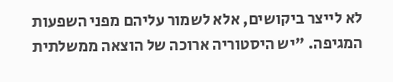לא לייצר ביקושים, אלא לשמור עליהם מפני השפעות המגיפה. "יש היסטוריה ארוכה של הוצאה ממשלתית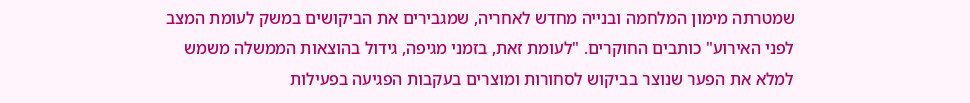שמטרתה מימון המלחמה ובנייה מחדש לאחריה, שמגבירים את הביקושים במשק לעומת המצב לפני האירוע" כותבים החוקרים. "לעומת זאת, בזמני מגיפה, גידול בהוצאות הממשלה משמש למלא את הפער שנוצר בביקוש לסחורות ומוצרים בעקבות הפגיעה בפעילות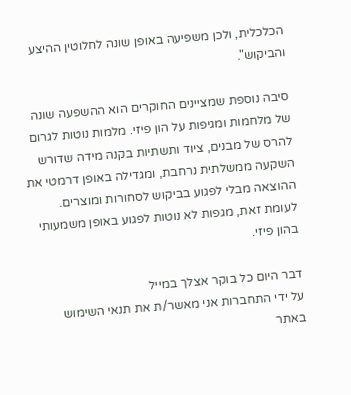הכלכלית, ולכן משפיעה באופן שונה לחלוטין ההיצע והביקוש".

סיבה נוספת שמציינים החוקרים הוא ההשפעה שונה של מלחמות ומגיפות על הון פיזי. מלמות נוטות לגרום להרס של מבנים, ציוד ותשתיות בקנה מידה שדורש השקעה ממשלתית נרחבת, ומגדילה באופן דרמטי את ההוצאה מבלי לפגוע בביקוש לסחורות ומוצרים. לעומת זאת, מגפות לא נוטות לפגוע באופן משמעותי בהון פיזי.

דבר היום כל בוקר אצלך במייל
על ידי התחברות אני מאשר/ת את תנאי השימוש באתר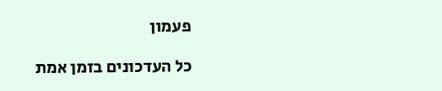פעמון

כל העדכונים בזמן אמת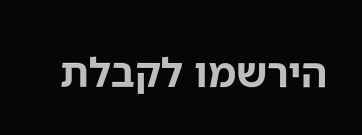הירשמו לקבלת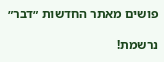פושים מאתר החדשות ״דבר״

נרשמת!